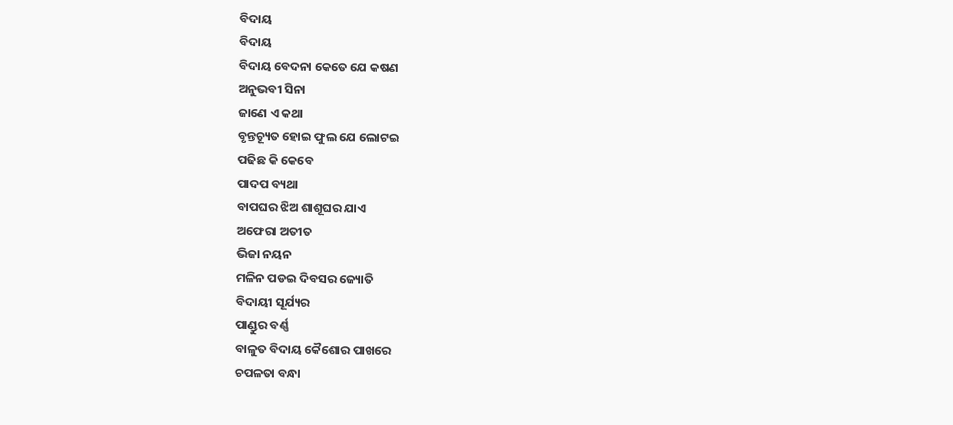ବିଦାୟ
ବିଦାୟ
ବିଦାୟ ବେଦନା କେତେ ଯେ କଷଣ
ଅନୁଭବୀ ସିନା
ଜାଣେ ଏ କଥା
ବୃନ୍ତଚ୍ୟୂତ ହୋଇ ଫୁଲ ଯେ ଲୋଟଇ
ପଢିଛ କି କେବେ
ପାଦପ ବ୍ୟଥା
ବାପଘର ଝିଅ ଶାଶୂଘର ଯାଏ
ଅଫେରା ଅତୀତ
ଭିଜା ନୟନ
ମଳିନ ପଡଇ ଦିବସର ଜ୍ୟୋତି
ବିଦାୟୀ ସୂର୍ଯ୍ୟର
ପାଣ୍ଡୁର ବର୍ଣ୍ଣ
ବାଳୁତ ବିଦାୟ କୈଶୋର ପାଖରେ
ଚପଳତା ବନ୍ଧା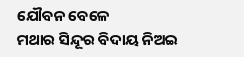ଯୌବନ ବେଳେ
ମଥାର ସିନ୍ଦୂର ବିଦାୟ ନିଅଇ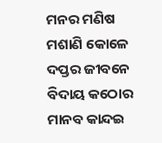ମନର ମଣିଷ
ମଶାଣି କୋଳେ
ଦପ୍ତର ଜୀବନେ ବିଦାୟ କଠୋର
ମାନବ କାନ୍ଦଇ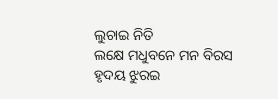ଲୁଚାଇ ନିତି
ଲକ୍ଷେ ମଧୁବନେ ମନ ବିରସ
ହୃଦୟ ଝୁରଇ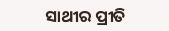ସାଥୀର ପ୍ରୀତି